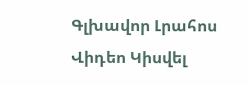Գլխավոր Լրահոս Վիդեո Կիսվել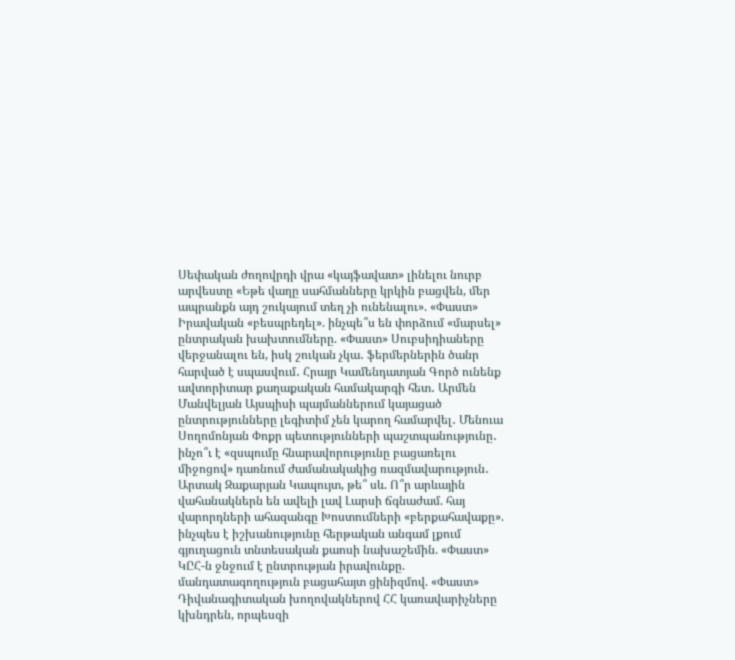Սեփական ժողովրդի վրա «կայֆավատ» լինելու նուրբ արվեստը «Եթե վաղը սահմանները կրկին բացվեն, մեր ապրանքն այդ շուկայում տեղ չի ունենալու». «Փաստ» Իրավական «բեսպրեդել». ինչպե՞ս են փորձում «մարսել» ընտրական խախտումները. «Փաստ» Սուբսիդիաները վերջանալու են, իսկ շուկան չկա․ ֆերմերներին ծանր հարված է սպասվում․ Հրայր Կամենդատյան Գործ ունենք ավտորիտար քաղաքական համակարգի հետ․ Արմեն Մանվելյան Այսպիսի պայմաններում կայացած ընտրությունները լեգիտիմ չեն կարող համարվել․ Մենուա Սողոմոնյան Փոքր պետությունների պաշտպանությունը․ ինչո՞ւ է «զսպումը հնարավորությունը բացառելու միջոցով» դառնում ժամանակակից ռազմավարություն․ Արտակ Զաքարյան Կապույտ, թե՞ սև. Ո՞ր արևային վահանակներն են ավելի լավ Լարսի ճգնաժամ. հայ վարորդների ահազանգը Խոստումների «բերքահավաքը». ինչպես է իշխանությունը հերթական անգամ լքում գյուղացուն տնտեսական քաոսի նախաշեմին. «Փաստ» ԿԸՀ-ն ջնջում է ընտրության իրավունքը. մանդատագողություն բացահայտ ցինիզմով. «Փաստ» Դիվանագիտական խողովակներով ՀՀ կառավարիչները կխնդրեն, որպեսզի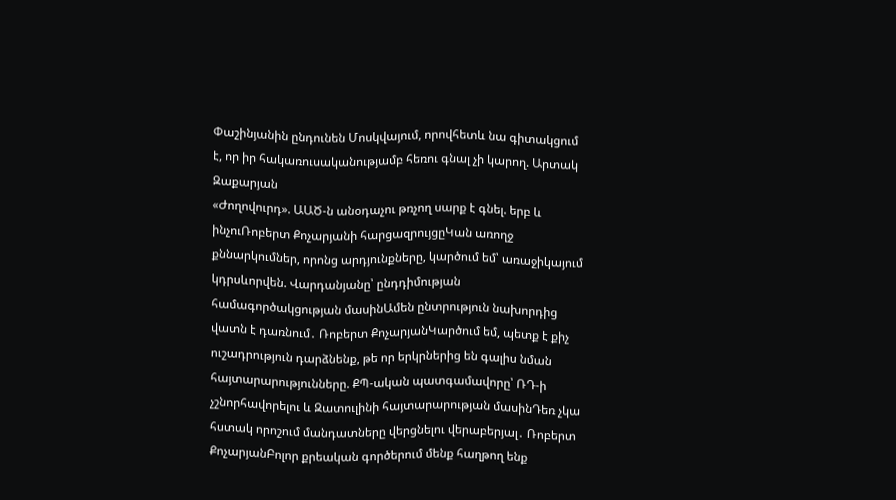Փաշինյանին ընդունեն Մոսկվայում, որովհետև նա գիտակցում է, որ իր հակառուսականությամբ հեռու գնալ չի կարող. Արտակ Զաքարյան
«Ժողովուրդ». ԱԱԾ-ն անօդաչու թռչող սարք է գնել. երբ և ինչուՌոբերտ Քոչարյանի հարցազրույցըԿան առողջ քննարկումներ, որոնց արդյունքները, կարծում եմ՝ առաջիկայում կդրսևորվեն. Վարդանյանը՝ ընդդիմության համագործակցության մասինԱմեն ընտրություն նախորդից վատն է դառնում․ Ռոբերտ ՔոչարյանԿարծում եմ, պետք է քիչ ուշադրություն դարձնենք, թե որ երկրներից են գալիս նման հայտարարությունները. ՔՊ-ական պատգամավորը՝ ՌԴ-ի չշնորհավորելու և Զատուլինի հայտարարության մասինԴեռ չկա հստակ որոշում մանդատները վերցնելու վերաբերյալ․ Ռոբերտ ՔոչարյանԲոլոր քրեական գործերում մենք հաղթող ենք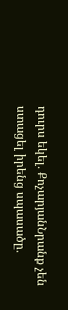դուրս եկել․ ՔոչարյանՆրանք չեն ստացել իրենց սպասածը․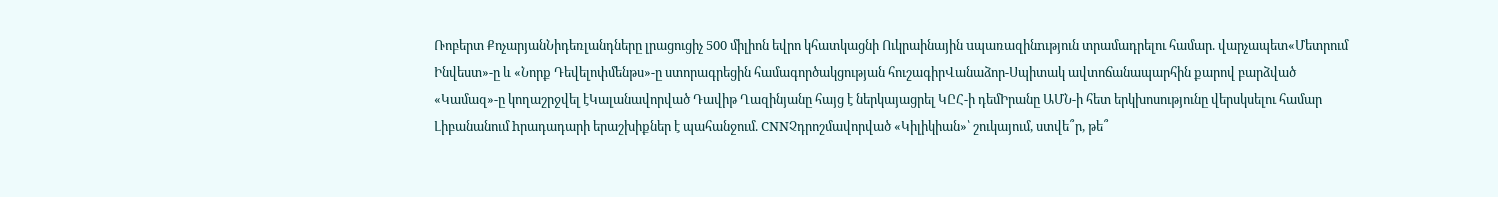Ռոբերտ ՔոչարյանՆիդեռլանդները լրացուցիչ 500 միլիոն եվրո կհատկացնի Ուկրաինային uպառազինnւթյուն տրամադրելու համար. վարչապետ«Մետրում Ինվեստ»-ը և «Նորք Դեվելոփմենթս»-ը ստորագրեցին համագործակցության հուշագիրՎանաձոր-Սպիտակ ավտոճանապարհին քարով բարձված «Կամազ»-ը կողաշրջվել էԿալանավորված Դավիթ Ղազինյանը հայց է ներկայացրել ԿԸՀ-ի դեմԻրանը ԱՄՆ-ի հետ երկխոսությունը վերսկսելու համար Լիբանանում hրադադարի երաշխիքներ է պահանջում. CNNՉդրոշմավորված «Կիլիկիան»՝ շուկայում, ստվե՞ր, թե՞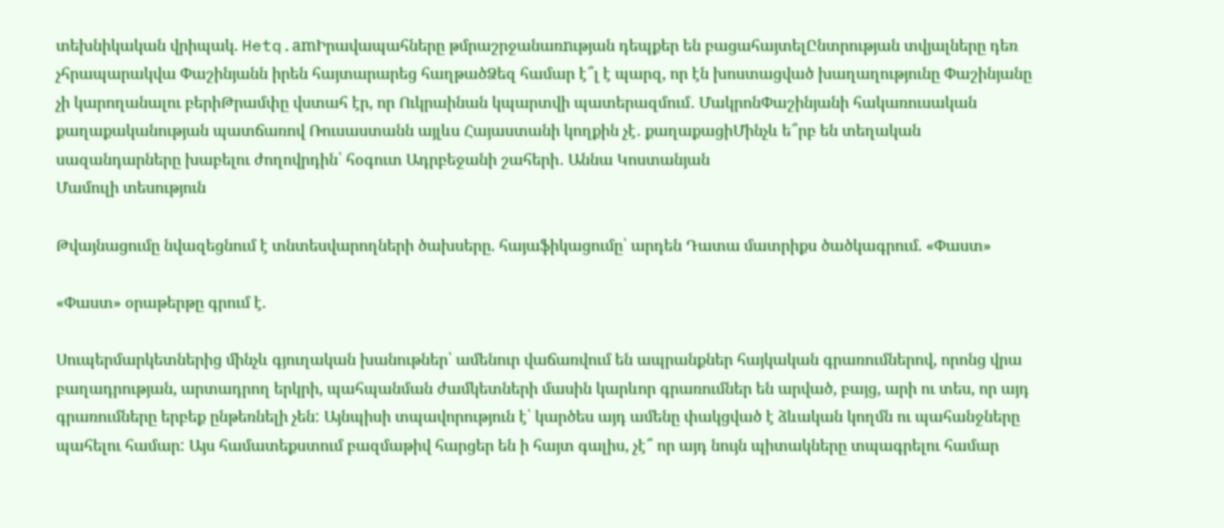տեխնիկական վրիպակ. Hetq.amԻրավապահները թմրաշրջանառnւթյան դեպքեր են բացահայտելԸնտրության տվյալները դեռ չհրապարակվա Փաշինյանն իրեն հայտարարեց հաղթածՁեզ համար է՞լ է պարզ, որ էն խոստացված խաղաղությունը Փաշինյանը չի կարողանալու բերիԹրամփը վստահ էր, որ Ուկրաինան կպարտվի պատերազմում․ ՄակրոնՓաշինյանի հակառուսական քաղաքականության պատճառով Ռուսաստանն այլևս Հայաստանի կողքին չէ․ քաղաքացիՄինչև ե՞րբ են տեղական սազանդարները խաբելու ժողովրդին՝ հօգուտ Ադրբեջանի շահերի․ Աննա Կոստանյան
Մամուլի տեսություն

Թվայնացումը նվազեցնում է տնտեսվարողների ծախսերը. հայաֆիկացումը՝ արդեն Դատա մատրիքս ծածկագրում. «Փաստ»

«Փաստ» օրաթերթը գրում է.

Սուպերմարկետներից մինչև գյուղական խանութներ՝ ամենուր վաճառվում են ապրանքներ հայկական գրառումներով, որոնց վրա բաղադրության, արտադրող երկրի, պահպանման ժամկետների մասին կարևոր գրառումներ են արված, բայց, արի ու տես, որ այդ գրառումները երբեք ընթեռնելի չեն: Այնպիսի տպավորություն է՝ կարծես այդ ամենը փակցված է ձևական կողմն ու պահանջները պահելու համար: Այս համատեքստում բազմաթիվ հարցեր են ի հայտ գալիս, չէ՞ որ այդ նույն պիտակները տպագրելու համար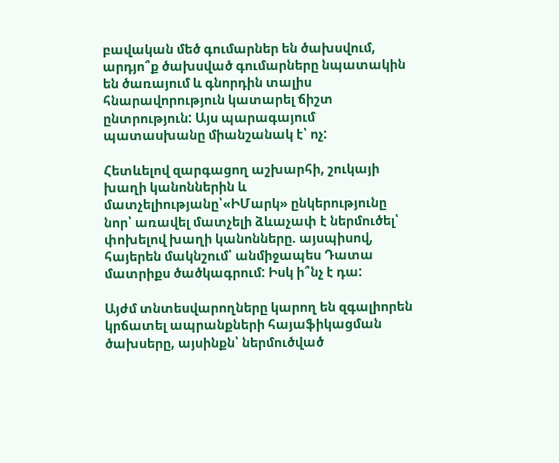բավական մեծ գումարներ են ծախսվում, արդյո՞ք ծախսված գումարները նպատակին են ծառայում և գնորդին տալիս հնարավորություն կատարել ճիշտ ընտրություն: Այս պարագայում պատասխանը միանշանակ է՝ ոչ:

Հետևելով զարգացող աշխարհի, շուկայի խաղի կանոններին և մատչելիությանը՝«ԻՄարկ» ընկերությունը նոր՝ առավել մատչելի ձևաչափ է ներմուծել՝ փոխելով խաղի կանոնները. այսպիսով, հայերեն մակնշում՝ անմիջապես Դատա մատրիքս ծածկագրում: Իսկ ի՞նչ է դա:

Այժմ տնտեսվարողները կարող են զգալիորեն կրճատել ապրանքների հայաֆիկացման ծախսերը, այսինքն՝ ներմուծված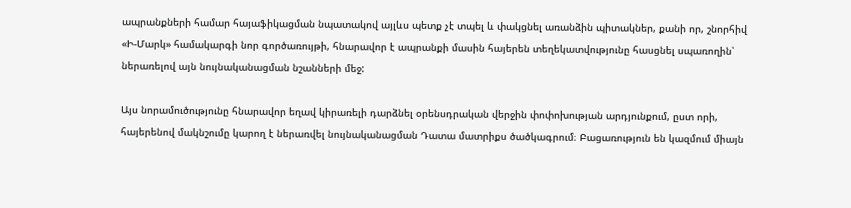ապրանքների համար հայաֆիկացման նպատակով այլևս պետք չէ տպել և փակցնել առանձին պիտակներ, քանի որ, շնորհիվ «Ի-Մարկ» համակարգի նոր գործառույթի, հնարավոր է ապրանքի մասին հայերեն տեղեկատվությունը հասցնել սպառողին՝ ներառելով այն նույնականացման նշանների մեջ:

Այս նորամուծությունը հնարավոր եղավ կիրառելի դարձնել օրենսդրական վերջին փոփոխության արդյունքում, ըստ որի, հայերենով մակնշումը կարող է ներառվել նույնականացման Դատա մատրիքս ծածկագրում։ Բացառություն են կազմում միայն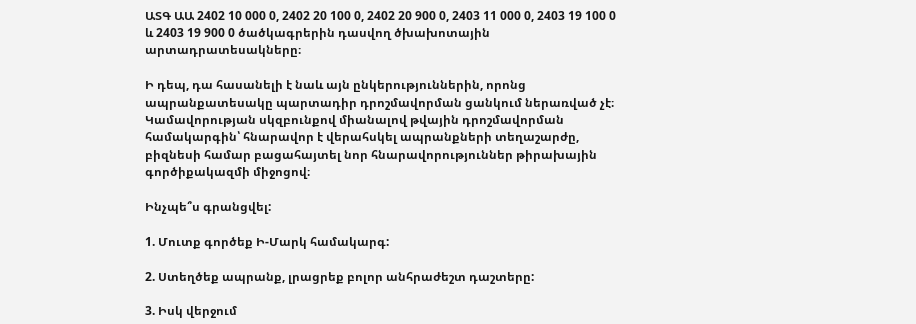ԱՏԳ ԱԱ 2402 10 000 0, 2402 20 100 0, 2402 20 900 0, 2403 11 000 0, 2403 19 100 0 և 2403 19 900 0 ծածկագրերին դասվող ծխախոտային արտադրատեսակները։

Ի դեպ, դա հասանելի է նաև այն ընկերություններին, որոնց ապրանքատեսակը պարտադիր դրոշմավորման ցանկում ներառված չէ։ Կամավորության սկզբունքով միանալով թվային դրոշմավորման համակարգին՝ հնարավոր է վերահսկել ապրանքների տեղաշարժը, բիզնեսի համար բացահայտել նոր հնարավորություններ թիրախային գործիքակազմի միջոցով։

Ինչպե՞ս գրանցվել:

1. Մուտք գործեք Ի-Մարկ համակարգ:

2. Ստեղծեք ապրանք, լրացրեք բոլոր անհրաժեշտ դաշտերը:

3. Իսկ վերջում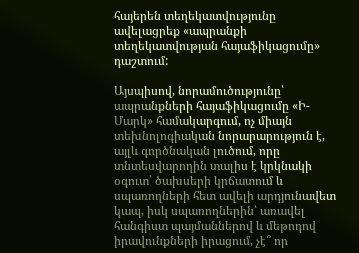հայերեն տեղեկատվությունը ավելացրեք «ապրանքի տեղեկատվության հայաֆիկացումը» դաշտում:

Այսպիսով, նորամուծությունը՝ ապրանքների հայաֆիկացումը «Ի-Մարկ» համակարգում, ոչ միայն տեխնոլոգիական նորարարություն է, այլև գործնական լուծում, որը տնտեսվարողին տալիս է կրկնակի օգուտ՝ ծախսերի կրճատում և սպառողների հետ ավելի արդյունավետ կապ, իսկ սպառողներին՝ առավել հանգիստ պայմաններով և մեթոդով իրավունքների իրացում, չէ՞ որ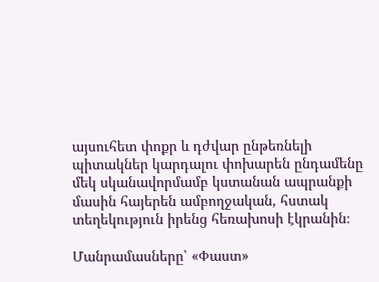այսուհետ փոքր և դժվար ընթեռնելի պիտակներ կարդալու փոխարեն ընդամենը մեկ սկանավորմամբ կստանան ապրանքի մասին հայերեն ամբողջական, հստակ տեղեկություն իրենց հեռախոսի էկրանին։

Մանրամասները՝ «Փաստ»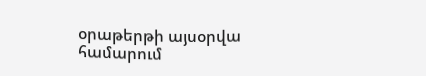օրաթերթի այսօրվա համարում